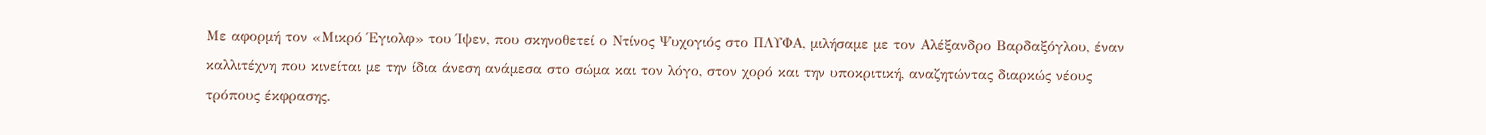Με αφορμή τον «Μικρό Έγιολφ» του Ίψεν, που σκηνοθετεί ο Ντίνος Ψυχογιός στο ΠΛΥΦΑ, μιλήσαμε με τον Αλέξανδρο Βαρδαξόγλου, έναν καλλιτέχνη που κινείται με την ίδια άνεση ανάμεσα στο σώμα και τον λόγο, στον χορό και την υποκριτική, αναζητώντας διαρκώς νέους τρόπους έκφρασης.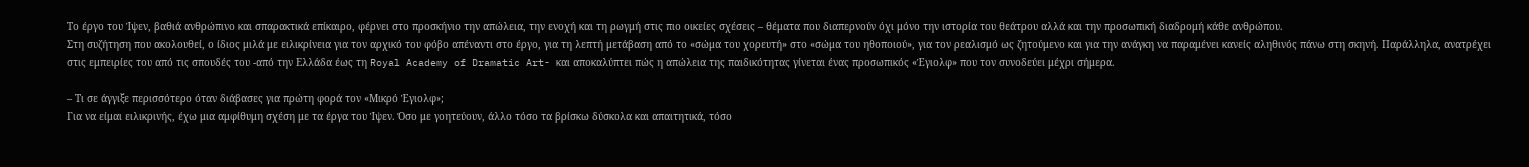Το έργο του Ίψεν, βαθιά ανθρώπινο και σπαρακτικά επίκαιρο, φέρνει στο προσκήνιο την απώλεια, την ενοχή και τη ρωγμή στις πιο οικείες σχέσεις – θέματα που διαπερνούν όχι μόνο την ιστορία του θεάτρου αλλά και την προσωπική διαδρομή κάθε ανθρώπου.
Στη συζήτηση που ακολουθεί, ο ίδιος μιλά με ειλικρίνεια για τον αρχικό του φόβο απέναντι στο έργο, για τη λεπτή μετάβαση από το «σώμα του χορευτή» στο «σώμα του ηθοποιού», για τον ρεαλισμό ως ζητούμενο και για την ανάγκη να παραμένει κανείς αληθινός πάνω στη σκηνή. Παράλληλα, ανατρέχει στις εμπειρίες του από τις σπουδές του -από την Ελλάδα έως τη Royal Academy of Dramatic Art- και αποκαλύπτει πώς η απώλεια της παιδικότητας γίνεται ένας προσωπικός «Έγιολφ» που τον συνοδεύει μέχρι σήμερα.

– Τι σε άγγιξε περισσότερο όταν διάβασες για πρώτη φορά τον «Μικρό Έγιολφ»;
Για να είμαι ειλικρινής, έχω μια αμφίθυμη σχέση με τα έργα του Ίψεν. Όσο με γοητεύουν, άλλο τόσο τα βρίσκω δύσκολα και απαιτητικά, τόσο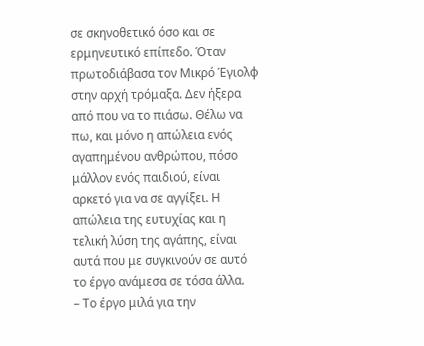σε σκηνοθετικό όσο και σε ερμηνευτικό επίπεδο. Όταν πρωτοδιάβασα τον Μικρό Έγιολφ στην αρχή τρόμαξα. Δεν ήξερα από που να το πιάσω. Θέλω να πω, και μόνο η απώλεια ενός αγαπημένου ανθρώπου, πόσο μάλλον ενός παιδιού, είναι αρκετό για να σε αγγίξει. Η απώλεια της ευτυχίας και η τελική λύση της αγάπης, είναι αυτά που με συγκινούν σε αυτό το έργο ανάμεσα σε τόσα άλλα.
– Το έργο μιλά για την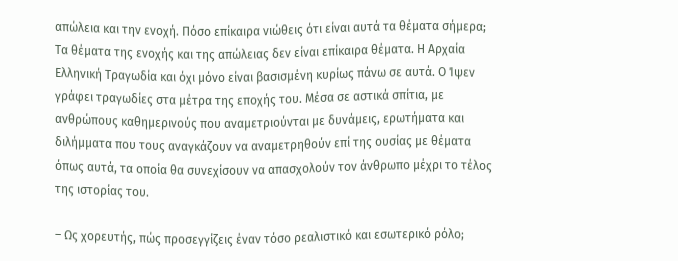απώλεια και την ενοχή. Πόσο επίκαιρα νιώθεις ότι είναι αυτά τα θέματα σήμερα;
Τα θέματα της ενοχής και της απώλειας δεν είναι επίκαιρα θέματα. Η Αρχαία Ελληνική Τραγωδία και όχι μόνο είναι βασισμένη κυρίως πάνω σε αυτά. Ο Ίψεν γράφει τραγωδίες στα μέτρα της εποχής του. Μέσα σε αστικά σπίτια, με ανθρώπους καθημερινούς που αναμετριούνται με δυνάμεις, ερωτήματα και διλήμματα που τους αναγκάζουν να αναμετρηθούν επί της ουσίας με θέματα όπως αυτά, τα οποία θα συνεχίσουν να απασχολούν τον άνθρωπο μέχρι το τέλος της ιστορίας του.

– Ως χορευτής, πώς προσεγγίζεις έναν τόσο ρεαλιστικό και εσωτερικό ρόλο;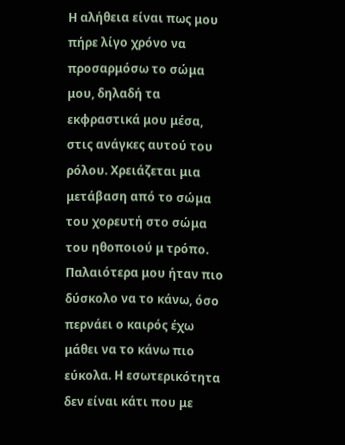Η αλήθεια είναι πως μου πήρε λίγο χρόνο να προσαρμόσω το σώμα μου, δηλαδή τα εκφραστικά μου μέσα, στις ανάγκες αυτού του ρόλου. Χρειάζεται μια μετάβαση από το σώμα του χορευτή στο σώμα του ηθοποιού μ τρόπο. Παλαιότερα μου ήταν πιο δύσκολο να το κάνω, όσο περνάει ο καιρός έχω μάθει να το κάνω πιο εύκολα. Η εσωτερικότητα δεν είναι κάτι που με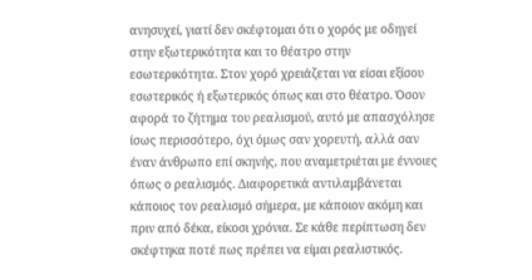ανησυχεί, γιατί δεν σκέφτομαι ότι ο χορός με οδηγεί στην εξωτερικότητα και το θέατρο στην εσωτερικότητα. Στον χορό χρειάζεται να είσαι εξίσου εσωτερικός ή εξωτερικός όπως και στο θέατρο. Όσον αφορά το ζήτημα του ρεαλισμού, αυτό με απασχόλησε ίσως περισσότερο, όχι όμως σαν χορευτή, αλλά σαν έναν άνθρωπο επί σκηνής, που αναμετριέται με έννοιες όπως ο ρεαλισμός. Διαφορετικά αντιλαμβάνεται κάποιος τον ρεαλισμό σήμερα, με κάποιον ακόμη και πριν από δέκα, είκοσι χρόνια. Σε κάθε περίπτωση δεν σκέφτηκα ποτέ πως πρέπει να είμαι ρεαλιστικός.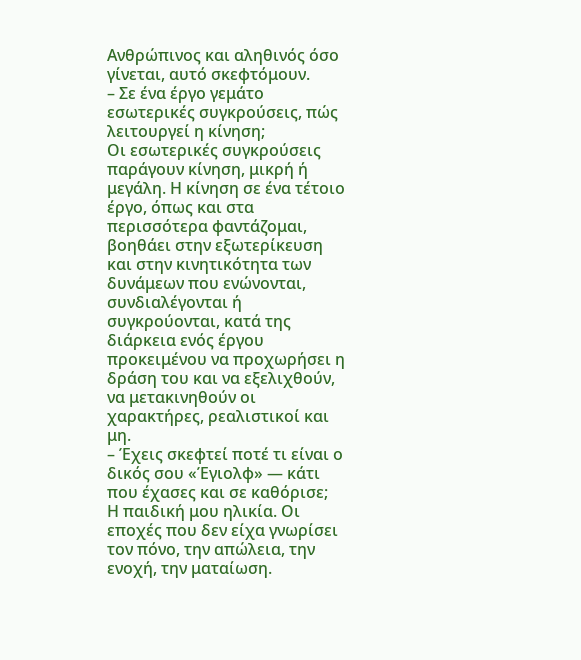Ανθρώπινος και αληθινός όσο γίνεται, αυτό σκεφτόμουν.
– Σε ένα έργο γεμάτο εσωτερικές συγκρούσεις, πώς λειτουργεί η κίνηση;
Οι εσωτερικές συγκρούσεις παράγουν κίνηση, μικρή ή μεγάλη. Η κίνηση σε ένα τέτοιο έργο, όπως και στα περισσότερα φαντάζομαι, βοηθάει στην εξωτερίκευση και στην κινητικότητα των δυνάμεων που ενώνονται, συνδιαλέγονται ή συγκρούονται, κατά της διάρκεια ενός έργου προκειμένου να προχωρήσει η δράση του και να εξελιχθούν, να μετακινηθούν οι χαρακτήρες, ρεαλιστικοί και μη.
– Έχεις σκεφτεί ποτέ τι είναι ο δικός σου «Έγιολφ» — κάτι που έχασες και σε καθόρισε;
Η παιδική μου ηλικία. Οι εποχές που δεν είχα γνωρίσει τον πόνο, την απώλεια, την ενοχή, την ματαίωση.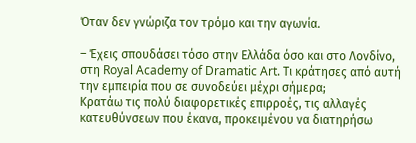Όταν δεν γνώριζα τον τρόμο και την αγωνία.

– Έχεις σπουδάσει τόσο στην Ελλάδα όσο και στο Λονδίνο, στη Royal Academy of Dramatic Art. Τι κράτησες από αυτή την εμπειρία που σε συνοδεύει μέχρι σήμερα;
Κρατάω τις πολύ διαφορετικές επιρροές, τις αλλαγές κατευθύνσεων που έκανα, προκειμένου να διατηρήσω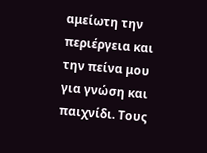αμείωτη την περιέργεια και την πείνα μου για γνώση και παιχνίδι. Τους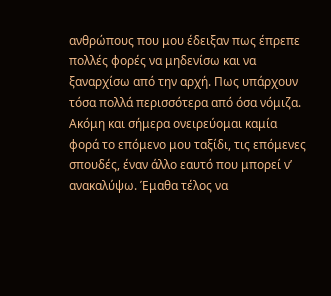ανθρώπους που μου έδειξαν πως έπρεπε πολλές φορές να μηδενίσω και να ξαναρχίσω από την αρχή. Πως υπάρχουν τόσα πολλά περισσότερα από όσα νόμιζα. Ακόμη και σήμερα ονειρεύομαι καμία φορά το επόμενο μου ταξίδι, τις επόμενες σπουδές, έναν άλλο εαυτό που μπορεί ν’ ανακαλύψω. Έμαθα τέλος να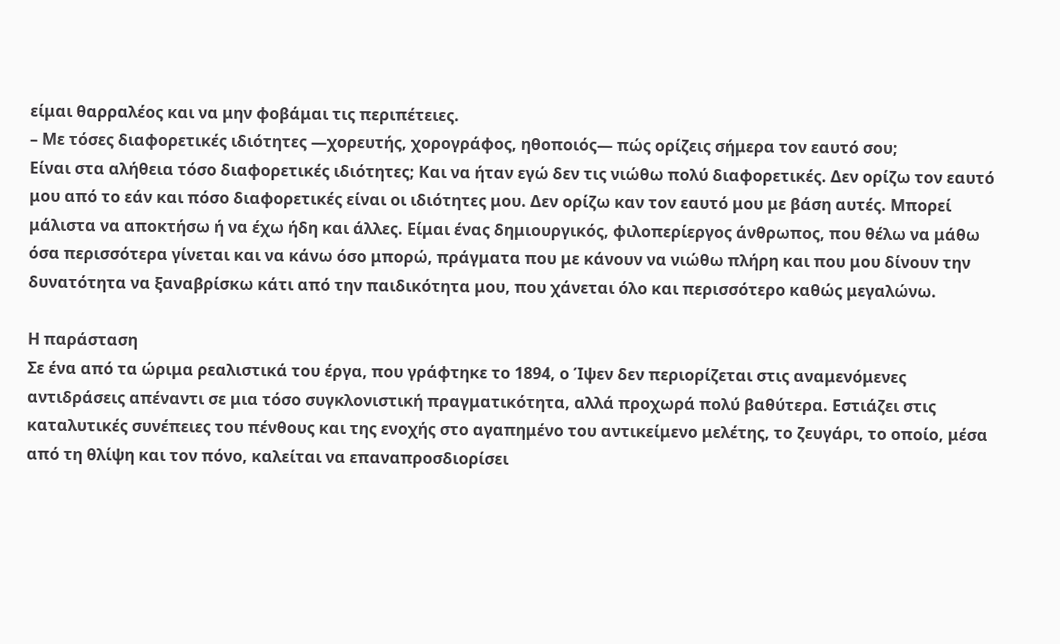είμαι θαρραλέος και να μην φοβάμαι τις περιπέτειες.
– Με τόσες διαφορετικές ιδιότητες —χορευτής, χορογράφος, ηθοποιός— πώς ορίζεις σήμερα τον εαυτό σου;
Είναι στα αλήθεια τόσο διαφορετικές ιδιότητες; Και να ήταν εγώ δεν τις νιώθω πολύ διαφορετικές. Δεν ορίζω τον εαυτό μου από το εάν και πόσο διαφορετικές είναι οι ιδιότητες μου. Δεν ορίζω καν τον εαυτό μου με βάση αυτές. Μπορεί μάλιστα να αποκτήσω ή να έχω ήδη και άλλες. Είμαι ένας δημιουργικός, φιλοπερίεργος άνθρωπος, που θέλω να μάθω όσα περισσότερα γίνεται και να κάνω όσο μπορώ, πράγματα που με κάνουν να νιώθω πλήρη και που μου δίνουν την δυνατότητα να ξαναβρίσκω κάτι από την παιδικότητα μου, που χάνεται όλο και περισσότερο καθώς μεγαλώνω.

Η παράσταση
Σε ένα από τα ώριμα ρεαλιστικά του έργα, που γράφτηκε το 1894, ο Ίψεν δεν περιορίζεται στις αναμενόμενες αντιδράσεις απέναντι σε μια τόσο συγκλονιστική πραγματικότητα, αλλά προχωρά πολύ βαθύτερα. Εστιάζει στις καταλυτικές συνέπειες του πένθους και της ενοχής στο αγαπημένο του αντικείμενο μελέτης, το ζευγάρι, το οποίο, μέσα από τη θλίψη και τον πόνο, καλείται να επαναπροσδιορίσει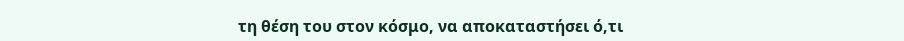τη θέση του στον κόσμο, να αποκαταστήσει ό,τι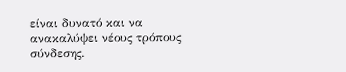είναι δυνατό και να ανακαλύψει νέους τρόπους σύνδεσης.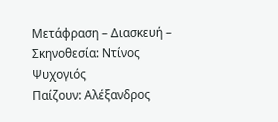Μετάφραση – Διασκευή – Σκηνοθεσία: Ντίνος Ψυχογιός
Παίζουν: Αλέξανδρος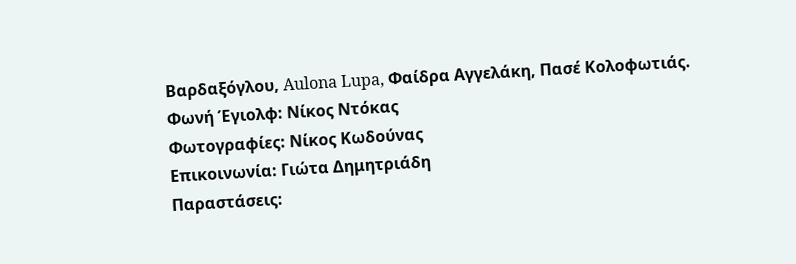Βαρδαξόγλου, Aulona Lupa, Φαίδρα Αγγελάκη, Πασέ Κολοφωτιάς.
Φωνή Έγιολφ: Νίκος Ντόκας
Φωτογραφίες: Νίκος Κωδούνας
Επικοινωνία: Γιώτα Δημητριάδη
Παραστάσεις: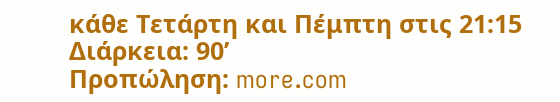κάθε Τετάρτη και Πέμπτη στις 21:15
Διάρκεια: 90’
Προπώληση: more.com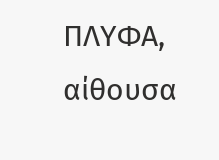ΠΛΥΦΑ, αίθουσα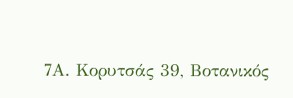7Α. Κορυτσάς 39, Βοτανικός